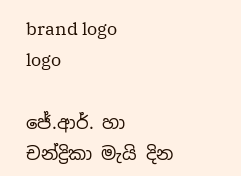brand logo
logo

ජේ.ආර්. හා චන්ද්‍රිකා මැයි දින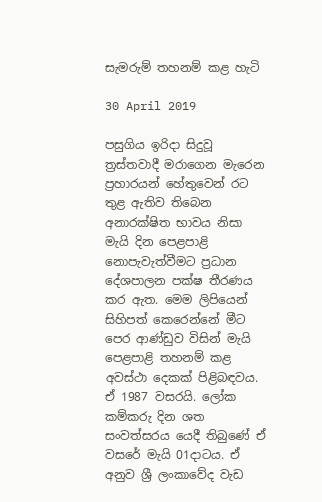සැමරුම් තහනම් කළ හැටි

30 April 2019

පසුගිය ඉරිදා සිදුවූ ත්‍රස්තවාදී මරාගෙන මැරෙන ප්‍රහාරයන් හේතුවෙන් රට තුළ ඇතිව තිබෙන අනාරක්ෂිත භාවය නිසා මැයි දින පෙළපාළි නොපැවැත්වීමට ප්‍රධාන දේශපාලන පක්ෂ තීරණය කර ඇත. මෙම ලිපියෙන් සිහිපත් කෙරෙන්නේ මීට පෙර ආණ්ඩුව විසින් මැයි පෙළපාළි තහනම් කළ අවස්ථා දෙකක් පිළිබඳවය. ඒ 1987 වසරයි. ලෝක කම්කරු දින ශත සංවත්සරය යෙදී තිබුණේ ඒ වසරේ මැයි 01දාටය. ඒ අනුව ශ්‍රී ලංකාවේද වැඩ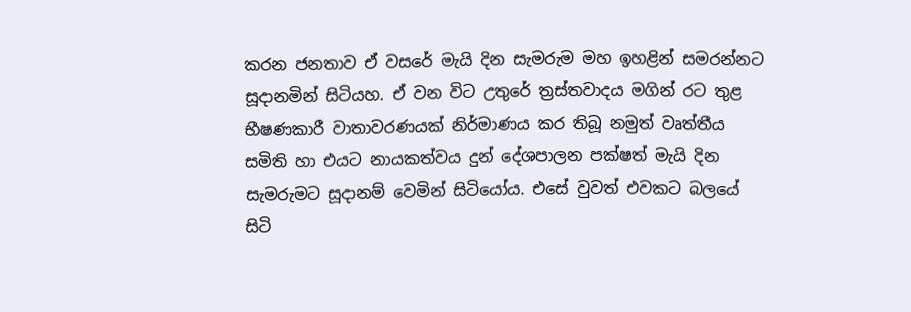කරන ජනතාව ඒ වසරේ මැයි දින සැමරුම මහ ඉහළින් සමරන්නට සූදානමින් සිටියහ. ඒ වන විට උතුරේ ත්‍රස්තවාදය මගින් රට තුළ භීෂණකාරී වාතාවරණයක් නිර්මාණය කර තිබූ නමුත් වෘත්තීය සමිති හා එයට නායකත්වය දුන් දේශපාලන පක්ෂත් මැයි දින සැමරුමට සූදානම් වෙමින් සිටියෝය. එසේ වුවත් එවකට බලයේ සිටි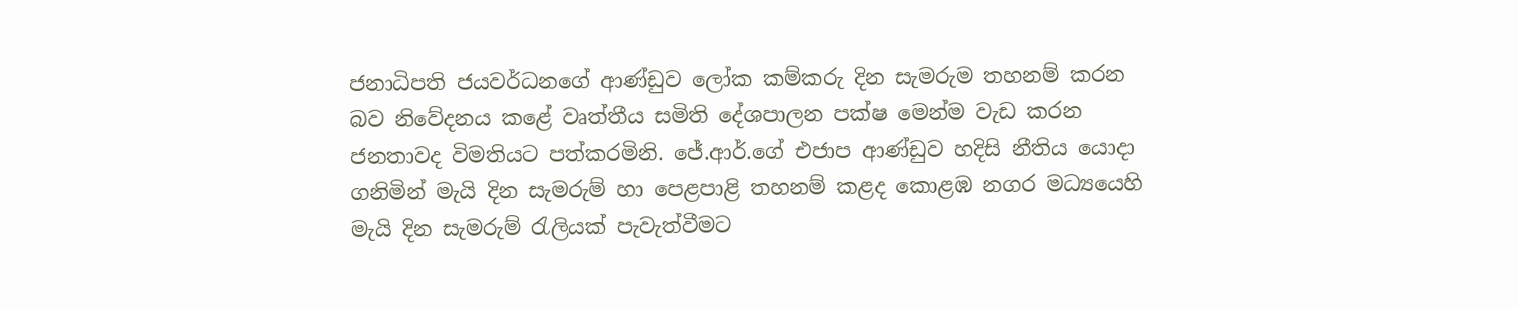ජනාධිපති ජයවර්ධනගේ ආණ්ඩුව ලෝක කම්කරු දින සැමරුම තහනම් කරන බව නිවේදනය කළේ වෘත්තීය සමිති දේශපාලන පක්ෂ මෙන්ම වැඩ කරන ජනතාවද විමතියට පත්කරමිනි. ජේ.ආර්.ගේ එජාප ආණ්ඩුව හදිසි නීතිය යොදා ගනිමින් මැයි දින සැමරුම් හා පෙළපාළි තහනම් කළද කොළඹ නගර මධ්‍යයෙහි මැයි දින සැමරුම් රැලියක් පැවැත්වීමට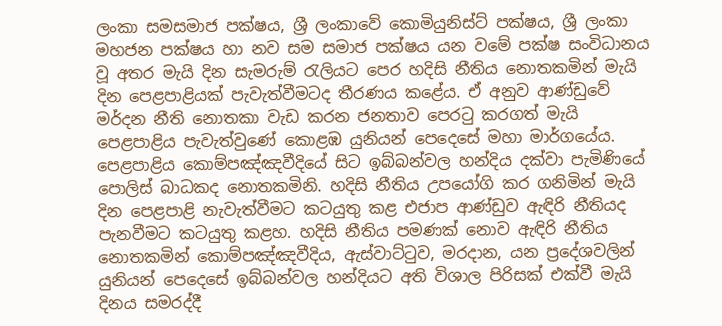ලංකා සමසමාජ පක්ෂය, ශ්‍රී ලංකාවේ කොමියුනිස්ට් පක්ෂය, ශ්‍රී ලංකා මහජන පක්ෂය හා නව සම සමාජ පක්ෂය යන වමේ පක්ෂ සංවිධානය වූ අතර මැයි දින සැමරුම් රැලියට පෙර හදිසි නීතිය නොතකමින් මැයි දින පෙළපාළියක් පැවැත්වීමටද තීරණය කළේය. ඒ අනුව ආණ්ඩුවේ මර්දන නීති නොතකා වැඩ කරන ජනතාව පෙරටු කරගත් මැයි පෙළපාළිය පැවැත්වුණේ කොළඹ යුනියන් පෙදෙසේ මහා මාර්ගයේය. පෙළපාළිය කොම්පඤ්ඤවීදියේ සිට ඉබ්බන්වල හන්දිය දක්වා පැමිණියේ පොලිස් බාධකද නොතකමිනි. හදිසි නීතිය උපයෝගි කර ගනිමින් මැයි දින පෙළපාළි නැවැත්වීමට කටයුතු කළ එජාප ආණ්ඩුව ඇඳිරි නීතියද පැනවීමට කටයුතු කළහ. හදිසි නීතිය පමණක් නොව ඇඳිරි නීතිය නොතකමින් කොම්පඤ්ඤවීදිය, ඇස්වාට්ටුව, මරදාන, යන ප්‍රදේශවලින් යුනියන් පෙදෙසේ ඉබ්බන්වල හන්දියට අති විශාල පිරිසක් එක්වී මැයි දිනය සමරද්දී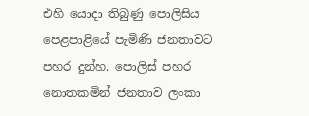එහි යොදා තිබුණු පොලිසිය පෙළපාළියේ පැමිණි ජනතාවට පහර දුන්හ. පොලිස් පහර නොතකමින් ජනතාව ලංකා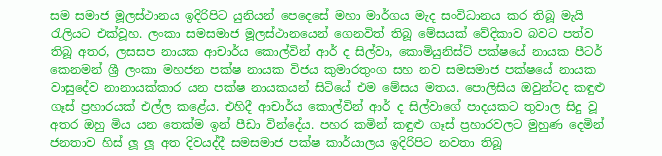සම සමාජ මූලස්ථානය ඉදිරිපිට යුනියන් පෙදෙසේ මහා මාර්ගය මැද සංවිධානය කර තිබූ මැයි රැලියට එක්වූහ. ලංකා සමසමාජ මූලස්ථානයෙන් ගෙනවිත් තිබූ මේසයක් වේදිකාව බවට පත්ව තිබූ අතර, ලසසප නායක ආචාර්ය කොල්වින් ආර් ද සිල්වා, කොමියුනිස්ට් පක්ෂයේ නායක පීටර් කෙනමන් ශ්‍රී ලංකා මහජන පක්ෂ නායක විජය කුමාරතුංග සහ නව සමසමාජ පක්ෂයේ නායක වාසුදේව නානායක්කාර යන පක්ෂ නායකයන් සිටියේ එම මේසය මතය. පොලිසිය ඔවුන්ටද කඳුළු ගෑස් ප්‍රහාරයක් එල්ල කළේය. එහිදී ආචාර්ය කොල්වින් ආර් ද සිල්වාගේ පාදයකට තුවාල සිදු වූ අතර ඔහු මිය යන තෙක්ම ඉන් පීඩා වින්දේය. පහර කමින් කඳුළු ගෑස් ප්‍රහාරවලට මුහුණ දෙමින් ජනතාව හිස් ලූ ලූ අත දිවයද්දී සමසමාජ පක්ෂ කාර්යාලය ඉදිරිපිට නවතා තිබූ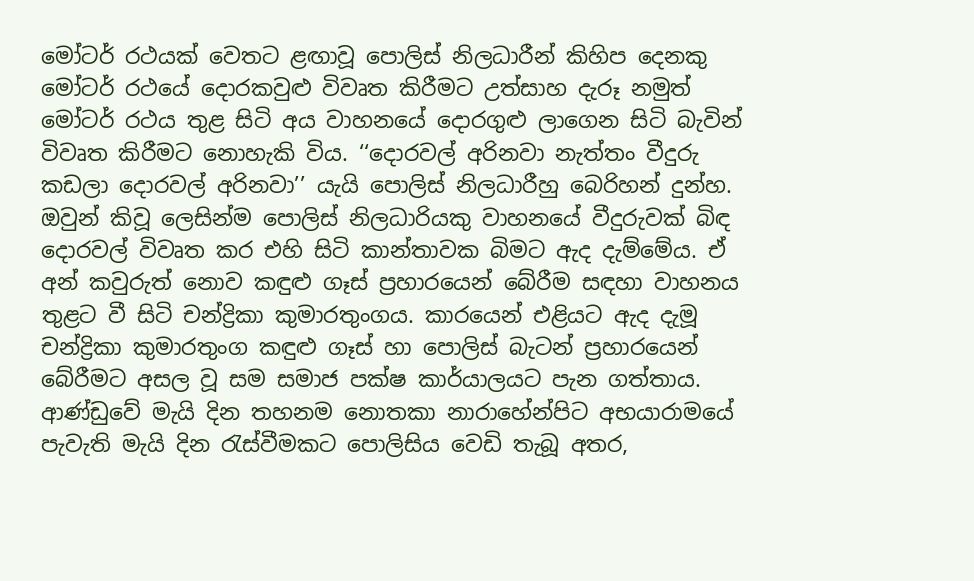මෝටර් රථයක් වෙතට ළඟාවූ පොලිස් නිලධාරීන් කිහිප දෙනකු මෝටර් රථයේ දොරකවුළු විවෘත කිරීමට උත්සාහ දැරූ නමුත් මෝටර් රථය තුළ සිටි අය වාහනයේ දොරගුළු ලාගෙන සිටි බැවින් විවෘත කිරීමට නොහැකි විය. ‘‘දොරවල් අරිනවා නැත්තං වීදුරු කඩලා දොරවල් අරිනවා’’ යැයි පොලිස් නිලධාරීහු බෙරිහන් දුන්හ. ඔවුන් කිවූ ලෙසින්ම පොලිස් නිලධාරියකු වාහනයේ වීදුරුවක් බිඳ දොරවල් විවෘත කර එහි සිටි කාන්තාවක බිමට ඇද දැම්මේය. ඒ අන් කවුරුත් නොව කඳුළු ගෑස් ප්‍රහාරයෙන් බේරීම සඳහා වාහනය තුළට වී සිටි චන්ද්‍රිකා කුමාරතුංගය. කාරයෙන් එළියට ඇද දැමූ චන්ද්‍රිකා කුමාරතුංග කඳුළු ගෑස් හා පොලිස් බැටන් ප්‍රහාරයෙන් බේරීමට අසල වූ සම සමාජ පක්ෂ කාර්යාලයට පැන ගත්තාය. ආණ්ඩුවේ මැයි දින තහනම නොතකා නාරාහේන්පිට අභයාරාමයේ පැවැති මැයි දින රැස්වීමකට පොලිසිය වෙඩි තැබූ අතර,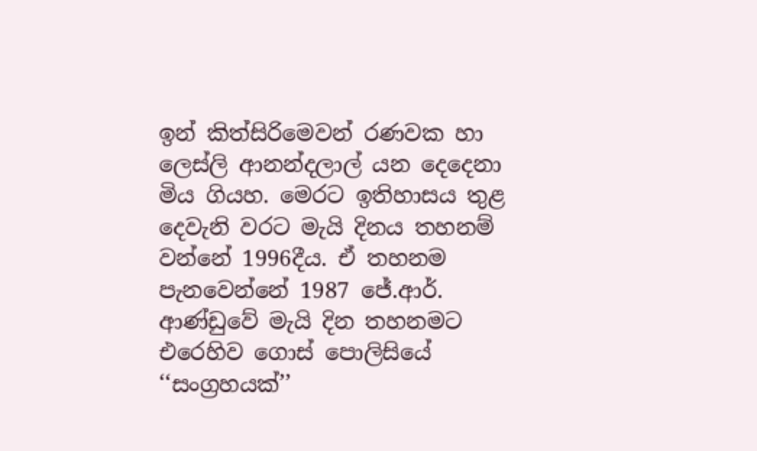ඉන් කිත්සිරිමෙවන් රණවක හා ලෙස්ලි ආනන්දලාල් යන දෙදෙනා මිය ගියහ. මෙරට ඉතිහාසය තුළ දෙවැනි වරට මැයි දිනය තහනම් වන්නේ 1996දීය. ඒ තහනම පැනවෙන්නේ 1987 ජේ.ආර්. ආණ්ඩුවේ මැයි දින තහනමට එරෙහිව ගොස් පොලිසියේ ‘‘සංග්‍රහයක්’’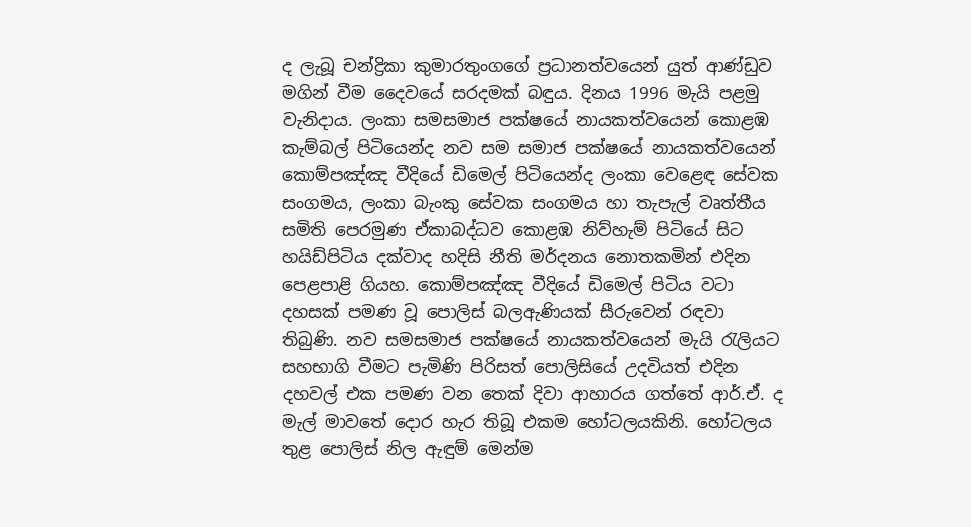ද ලැබූ චන්ද්‍රිකා කුමාරතුංගගේ ප්‍රධානත්වයෙන් යුත් ආණ්ඩුව මගින් වීම දෛවයේ සරදමක් බඳුය. දිනය 1996 මැයි පළමු වැනිදාය. ලංකා සමසමාජ පක්ෂයේ නායකත්වයෙන් කොළඹ කැම්බල් පිටියෙන්ද නව සම සමාජ පක්ෂයේ නායකත්වයෙන් කොම්පඤ්ඤ වීදියේ ඩිමෙල් පිටියෙන්ද ලංකා වෙළෙඳ සේවක සංගමය, ලංකා බැංකු සේවක සංගමය හා තැපැල් වෘත්තීය සමිති පෙරමුණ ඒකාබද්ධව කොළඹ නිව්හැම් පිටියේ සිට හයිඩ්පිටිය දක්වාද හදිසි නීති මර්දනය නොතකමින් එදින පෙළපාළි ගියහ. කොම්පඤ්ඤ වීදියේ ඩිමෙල් පිටිය වටා දහසක් පමණ වූ පොලිස් බලඇණියක් සීරුවෙන් රඳවා තිබුණි. නව සමසමාජ පක්ෂයේ නායකත්වයෙන් මැයි රැලියට සහභාගි වීමට පැමිණි පිරිසත් පොලිසියේ උදවියත් එදින දහවල් එක පමණ වන තෙක් දිවා ආහාරය ගත්තේ ආර්.ඒ. ද මැල් මාවතේ දොර හැර තිබූ එකම හෝටලයකිනි. හෝටලය තුළ පොලිස් නිල ඇඳුම් මෙන්ම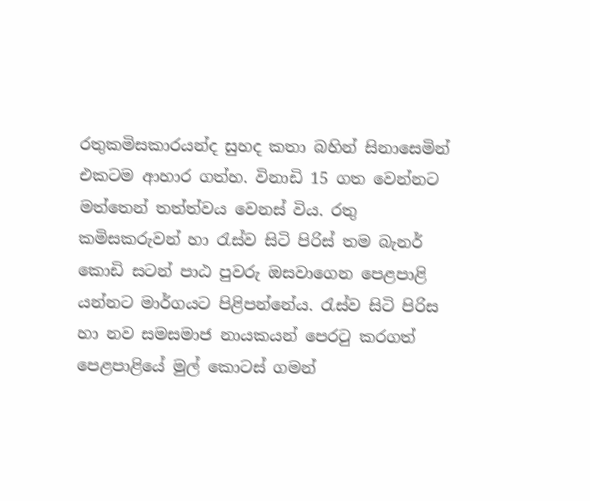රතුකමිසකාරයන්ද සුහද කතා බහින් සිනාසෙමින් එකටම ආහාර ගත්හ. විනාඩි 15 ගත වෙන්නට මත්තෙන් තත්ත්වය වෙනස් විය. රතු කමිසකරුවන් හා රැස්ව සිටි පිරිස් තම බැනර් කොඩි සටන් පාඨ පුවරු ඔසවාගෙන පෙළපාළි යන්නට මාර්ගයට පිළිපන්නේය. රැස්ව සිටි පිරිස හා නව සමසමාජ නායකයන් පෙරටු කරගත් පෙළපාළියේ මුල් කොටස් ගමන්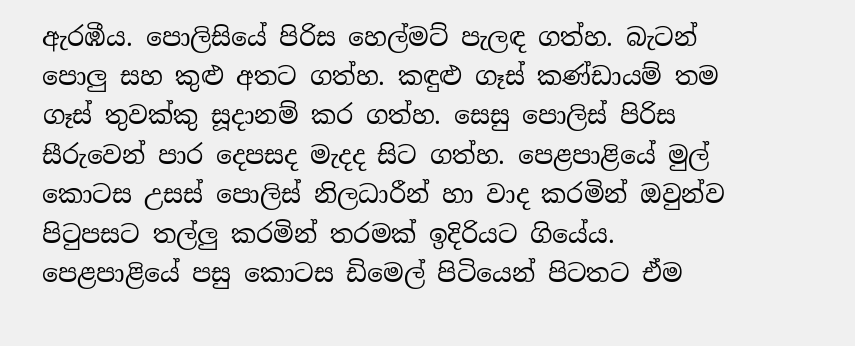ඇරඹීය. පොලිසියේ පිරිස හෙල්මට් පැලඳ ගත්හ. බැටන් පොලු සහ කුළු අතට ගත්හ. කඳුළු ගෑස් කණ්ඩායම් තම ගෑස් තුවක්කු සූදානම් කර ගත්හ. සෙසු පොලිස් පිරිස සීරුවෙන් පාර දෙපසද මැදද සිට ගත්හ. පෙළපාළියේ මුල් කොටස උසස් පොලිස් නිලධාරීන් හා වාද කරමින් ඔවුන්ව පිටුපසට තල්ලු කරමින් තරමක් ඉදිරියට ගියේය. පෙළපාළියේ පසු කොටස ඩිමෙල් පිටියෙන් පිටතට ඒම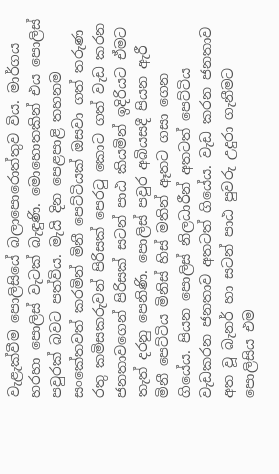වැළැක්වීම පොලිසියේ බලාපොරොත්තුව විය. මාර්ගය හරහා පොලිස් වැටක් බැඳුණි. මොහොතකින් එය පොලිස් පවුරක් බවට පත්විය. මැයි දින පෙළපාළි තහනම සංකේතවත් කරමින් මිනී පෙට්ටියක් ඔසවා ගත් තරුණ රතු කමිසකරුවන් පිරිසක් පෙරටු කොට ගත් වැඩ කරන ජනතාවගෙන් පිරිසක් සටන් පාඨ කියමින් ඉදිරියට ඒමට තැත් දරනු පෙනිණි. පොලිස් පවුර අබියසදී පියන ඇරී මිනී පෙට්ටිය මිනිස් හිස් මතින් ඈතට ගසා ගෙන ගියේය. පියන පොලිස් නිලධාරීන් අතටත් පෙට්ටිය වැඩකරන ජනතාව අතටත් ගියේය. වැඩ කරන ජනතාව අත වූ බැනර් හා සටන් පාඨ පුවරු උදුරා ගැනීමට පොලිසිය එම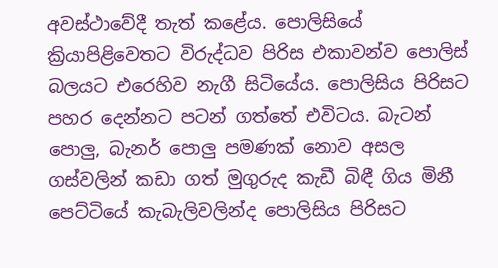අවස්ථාවේදී තැත් කළේය. පොලිසියේ ක්‍රියාපිළිවෙතට විරුද්ධව පිරිස එකාවන්ව පොලිස් බලයට එරෙහිව නැගී සිටියේය. පොලිසිය පිරිසට පහර දෙන්නට පටන් ගත්තේ එවිටය. බැටන් පොලු, බැනර් පොලු පමණක් නොව අසල ගස්වලින් කඩා ගත් මුගුරුද කැඩී බිඳී ගිය මිනී පෙට්ටියේ කැබැලිවලින්ද පොලිසිය පිරිසට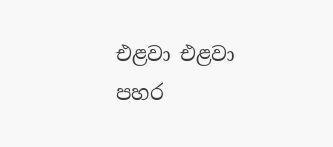එළවා එළවා පහර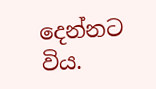දෙන්නට විය.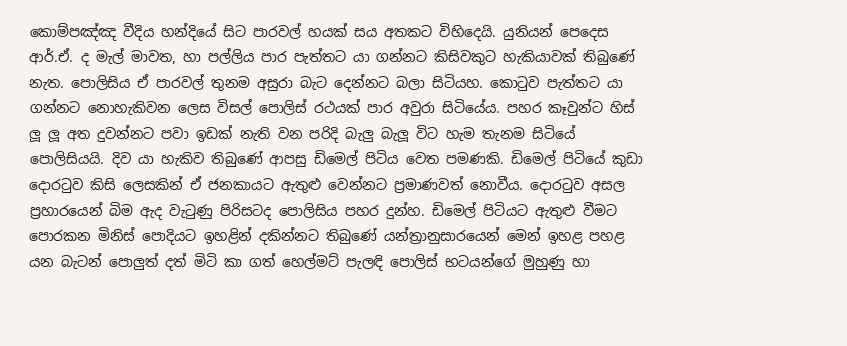කොම්පඤ්ඤ වීදිය හන්දියේ සිට පාරවල් හයක් සය අතකට විහිදෙයි. යුනියන් පෙදෙස ආර්.ඒ. ද මැල් මාවත, හා පල්ලිය පාර පැත්තට යා ගන්නට කිසිවකුට හැකියාවක් තිබුණේ නැත. පොලිසිය ඒ පාරවල් තුනම අසුරා බැට දෙන්නට බලා සිටියහ. කොටුව පැත්තට යා ගන්නට නොහැකිවන ලෙස විසල් පොලිස් රථයක් පාර අවුරා සිටියේය. පහර කෑවුන්ට හිස් ලූ ලූ අත දුවන්නට පවා ඉඩක් නැති වන පරිදි බැලු බැලූ විට හැම තැනම සිටියේ පොලිසියයි. දිව යා හැකිව තිබුණේ ආපසු ඩිමෙල් පිටිය වෙත පමණකි. ඩිමෙල් පිටියේ කුඩා දොරටුව කිසි ලෙසකින් ඒ ජනකායට ඇතුළු වෙන්නට ප්‍රමාණවත් නොවීය. දොරටුව අසල ප්‍රහාරයෙන් බිම ඇද වැටුණු පිරිසටද පොලිසිය පහර දුන්හ. ඩිමෙල් පිටියට ඇතුළු වීමට පොරකන මිනිස් පොදියට ඉහළින් දකින්නට තිබුණේ යන්ත්‍රානුසාරයෙන් මෙන් ඉහළ පහළ යන බැටන් පොලුත් දත් මිටි කා ගත් හෙල්මට් පැලඳි පොලිස් භටයන්ගේ මුහුණු හා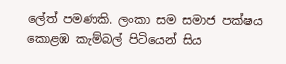ලේත් පමණකි. ලංකා සම සමාජ පක්ෂය කොළඹ කැම්බල් පිටියෙන් සිය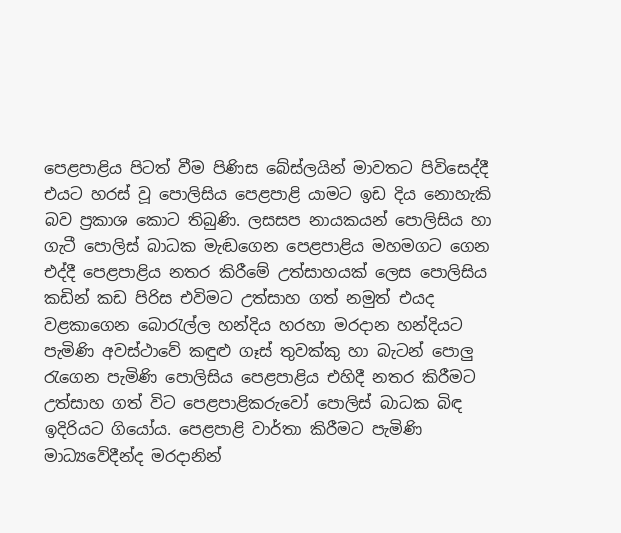පෙළපාළිය පිටත් වීම පිණිස බේස්ලයින් මාවතට පිවිසෙද්දී එයට හරස් වූ පොලිසිය පෙළපාළි යාමට ඉඩ දිය නොහැකි බව ප්‍රකාශ කොට තිබුණි. ලසසප නායකයන් පොලිසිය හා ගැටී පොලිස් බාධක මැඬගෙන පෙළපාළිය මහමගට ගෙන එද්දී පෙළපාළිය නතර කිරීමේ උත්සාහයක් ලෙස පොලිසිය කඩින් කඩ පිරිස එවිමට උත්සාහ ගත් නමුත් එයද වළකාගෙන බොරැල්ල හන්දිය හරහා මරදාන හන්දියට පැමිණි අවස්ථාවේ කඳුළු ගෑස් තුවක්කු හා බැටන් පොලු රැගෙන පැමිණි පොලිසිය පෙළපාළිය එහිදී නතර කිරීමට උත්සාහ ගත් විට පෙළපාළිකරුවෝ පොලිස් බාධක බිඳ ඉදිරියට ගියෝය. පෙළපාළි වාර්තා කිරීමට පැමිණි මාධ්‍යවේදීන්ද මරදානින්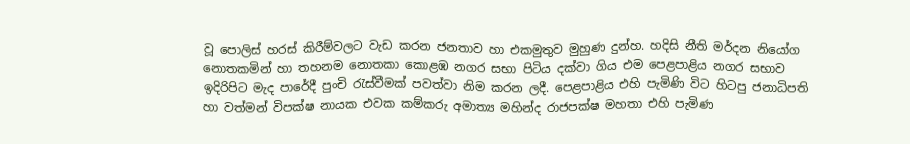වූ පොලිස් හරස් කිරීම්වලට වැඩ කරන ජනතාව හා එකමුතුව මුහුණ දුන්හ. හදිසි නීති මර්දන නියෝග නොතකමින් හා තහනම නොතකා කොළඹ නගර සභා පිටිය දක්වා ගිය එම පෙළපාළිය නගර සභාව ඉදිරිපිට මැද පාරේදී පුංචි රැස්වීමක් පවත්වා නිම කරන ලදී. පෙළපාළිය එහි පැමිණි විට හිටපු ජනාධිපති හා වත්මන් විපක්ෂ නායක එවක කම්කරු අමාත්‍ය මහින්ද රාජපක්ෂ මහතා එහි පැමිණ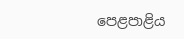පෙළපාළිය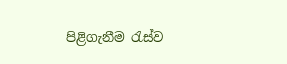පිළිගැනීම රැස්ව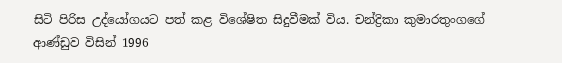සිටි පිරිස උද්යෝගයට පත් කළ විශේෂිත සිදුවීමක් විය. චන්ද්‍රිකා කුමාරතුංගගේ ආණ්ඩුව විසින් 1996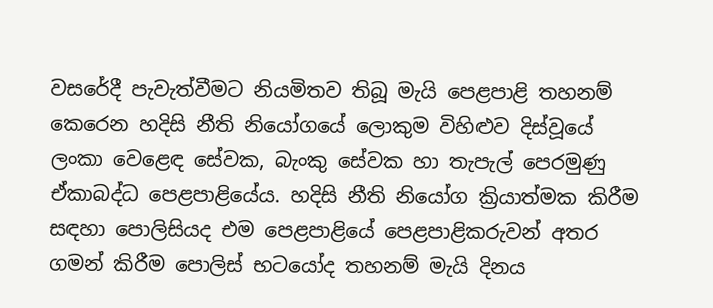වසරේදී පැවැත්වීමට නියමිතව තිබූ මැයි පෙළපාළි තහනම් කෙරෙන හදිසි නීති නියෝගයේ ලොකුම විහිළුව දිස්වූයේ ලංකා වෙළෙඳ සේවක, බැංකු සේවක හා තැපැල් පෙරමුණු ඒකාබද්ධ පෙළපාළියේය. හදිසි නීති නියෝග ක්‍රියාත්මක කිරීම සඳහා පොලිසියද එම පෙළපාළියේ පෙළපාළිකරුවන් අතර ගමන් කිරීම පොලිස් භටයෝද තහනම් මැයි දිනය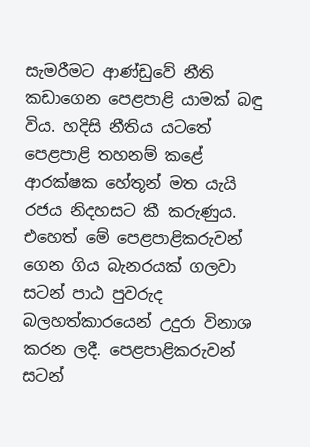සැමරීමට ආණ්ඩුවේ නීති කඩාගෙන පෙළපාළි යාමක් බඳු විය. හදිසි නීතිය යටතේ පෙළපාළි තහනම් කළේ ආරක්ෂක හේතූන් මත යැයි රජය නිදහසට කී කරුණුය. එහෙත් මේ පෙළපාළිකරුවන් ගෙන ගිය බැනරයක් ගලවා සටන් පාඨ පුවරුද බලහත්කාරයෙන් උදුරා විනාශ කරන ලදී. පෙළපාළිකරුවන් සටන්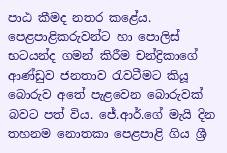පාඨ කීමද නතර කළේය. පෙළපාළිකරුවන්ට හා පොලිස් භටයන්ද ගමන් කිරීම චන්ද්‍රිකාගේ ආණ්ඩුව ජනතාව රැවටීමට කියූ බොරුව අතේ පැළවෙන බොරුවක් බවට පත් විය. ජේ.ආර්.ගේ මැයි දින තහනම නොතකා පෙළපාළි ගිය ශ්‍රී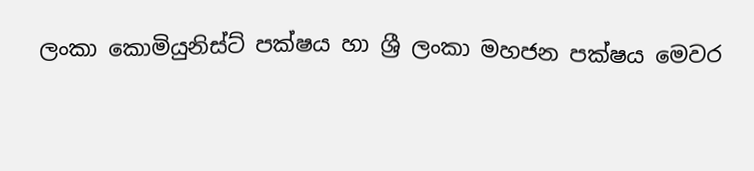ලංකා කොමියුනිස්ට් පක්ෂය හා ශ්‍රී ලංකා මහජන පක්ෂය මෙවර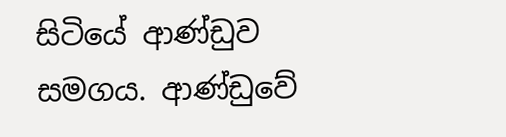සිටියේ ආණ්ඩුව සමගය. ආණ්ඩුවේ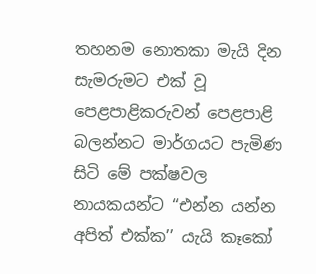තහනම නොතකා මැයි දින සැමරුමට එක් වූ පෙළපාළිකරුවන් පෙළපාළි බලන්නට මාර්ගයට පැමිණ සිටි මේ පක්ෂවල නායකයන්ට ‘‘එන්න යන්න අපිත් එක්ක’’ යැයි කෑකෝ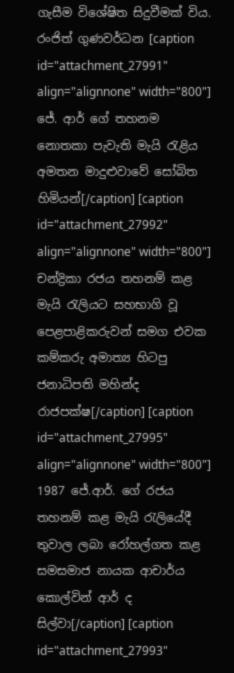ගැසීම විශේෂිත සිදුවීමක් විය. රංජිත් ගුණවර්ධන [caption id="attachment_27991" align="alignnone" width="800"] ජේ. ආර් ගේ තහනම නොතකා පැවැති මැයි රැළිය අමතන මාදුළුවාවේ සෝබිත හිමියන්[/caption] [caption id="attachment_27992" align="alignnone" width="800"] චන්ද්‍රිකා රජය තහනම් කළ මැයි රැලියට සහභාගි වූ පෙළපාළිකරුවන් සමග එවක කම්කරු අමාත්‍ය හිටපු ජනාධිපති මහින්ද රාජපක්ෂ[/caption] [caption id="attachment_27995" align="alignnone" width="800"] 1987 ජේ.ආර්. ගේ රජය තහනම් කළ මැයි රැලියේදී තුවාල ලබා රෝහල්ගත කළ සමසමාජ නායක ආචාර්ය කොල්වින් ආර් ද සිල්වා[/caption] [caption id="attachment_27993"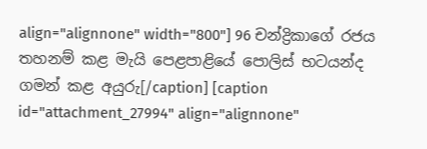align="alignnone" width="800"] 96 චන්ද්‍රිකාගේ රජය තහනම් කළ මැයි පෙළපාළියේ පොලිස් භටයන්ද ගමන් කළ අයුරු[/caption] [caption id="attachment_27994" align="alignnone"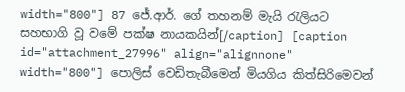width="800"] 87 ජේ.ආර්. ගේ තහනම් මැයි රැලියට සහභාගි වූ වමේ පක්ෂ නායකයින්[/caption] [caption id="attachment_27996" align="alignnone" width="800"] පොලිස් වෙඩිතැබීමෙන් මියගිය කිත්සිරිමෙවන්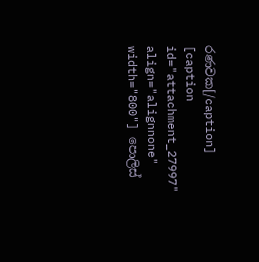රණවක[/caption] [caption id="attachment_27997" align="alignnone" width="800"] පොලිස්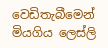වෙඩිතැබීමෙන් මියගිය ලෙස්ලි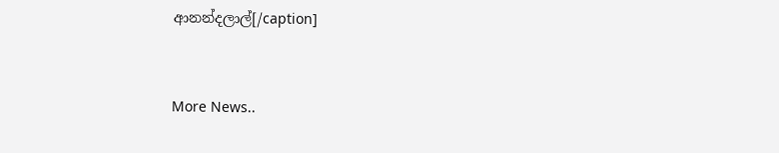ආනන්දලාල්[/caption]


More News..